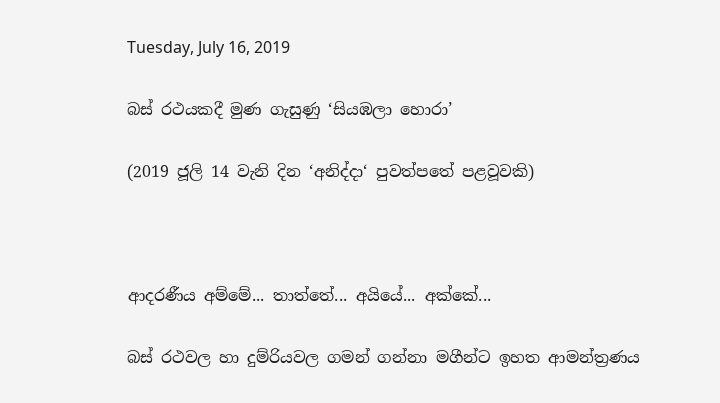Tuesday, July 16, 2019

බස් රථයකදී මුණ ගැසුණු ‘සියඹලා හොරා’

(2019 ජූලි 14 වැනි දින ‘අනිද්දා‘ පුවත්පතේ පළවූවකි)



ආදරණීය අම්මේ... තාත්තේ... අයියේ... අක්කේ...

බස් රථවල හා දුම්රියවල ගමන් ගන්නා මගීන්ට ඉහත ආමන්ත්‍රණය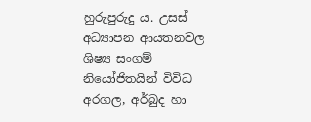හුරුපුරුදු ය. උසස් අධ්‍යාපන ආයතනවල ශිෂ්‍ය සංගම් නියෝජිතයින් විවිධ අරගල, අර්බුද හා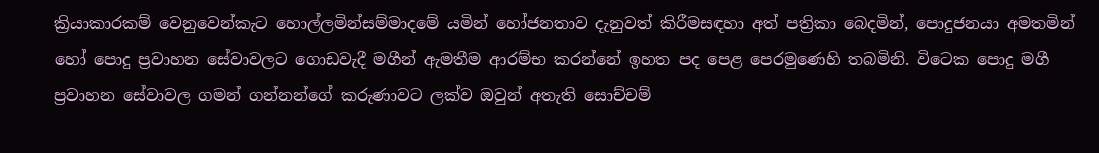ක්‍රියාකාරකම් වෙනුවෙන්කැට හොල්ලමින්සම්මාදමේ යමින් හෝජනතාව දැනුවත් කිරීමසඳහා අත් පත්‍රිකා බෙදමින්, පොදුජනයා අමතමින් හෝ පොදු ප්‍රවාහන සේවාවලට ගොඩවැදී මගීන් ඇමතීම ආරම්භ කරන්නේ ඉහත පද පෙළ පෙරමුණෙහි තබමිනි. විටෙක පොදු මගී ප්‍රවාහන සේවාවල ගමන් ගන්නන්ගේ කරුණාවට ලක්ව ඔවුන් අතැති සොච්චම්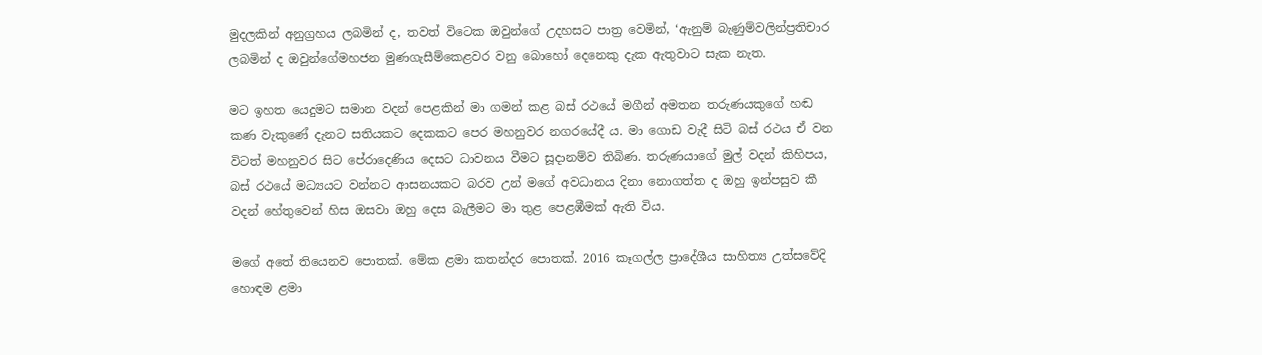මුදලකින් අනුග්‍රහය ලබමින් ද, තවත් විටෙක ඔවුන්ගේ උදහසට පාත්‍ර වෙමින්, ‘ඇනුම් බැණුම්වලින්ප්‍රතිචාර ලබමින් ද ඔවුන්ගේමහජන මුණගැසීම්කෙළවර වනු බොහෝ දෙනෙකු දැක ඇතුවාට සැක නැත.

මට ඉහත යෙදුමට සමාන වදන් පෙළකින් මා ගමන් කළ බස් රථයේ මගීන් අමතන තරුණයකුගේ හඬ කණ වැකුණේ දැනට සතියකට දෙකකට පෙර මහනුවර නගරයේදී ය. මා ගොඩ වැදී සිටි බස් රථය ඒ වන විටත් මහනුවර සිට පේරාදෙණිය දෙසට ධාවනය වීමට සූදානම්ව තිබිණ. තරුණයාගේ මුල් වදන් කිහිපය, බස් රථයේ මධ්‍යයට වන්නට ආසනයකට බරව උන් මගේ අවධානය දිනා නොගත්ත ද ඔහු ඉන්පසුව කී වදන් හේතුවෙන් හිස ඔසවා ඔහු දෙස බැලීමට මා තුළ පෙළඹීමක් ඇති විය.

මගේ අතේ තියෙනව පොතක්. මේක ළමා කතන්දර පොතක්. 2016 කෑගල්ල ප්‍රාදේශීය සාහිත්‍ය උත්සවේදි හොඳම ළමා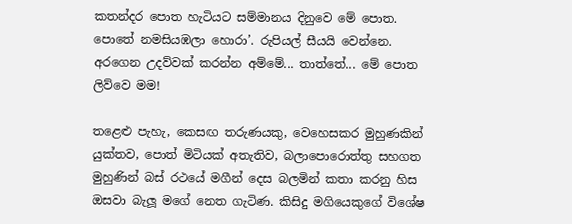කතන්දර පොත හැටියට සම්මානය දිනුවෙ මේ පොත. පොතේ නමසියඹලා හොරා’. රුපියල් සීයයි වෙන්නෙ. අරගෙන උදව්වක් කරන්න අම්මේ... තාත්තේ... මේ පොත ලිව්වෙ මම!

තළෙළු පැහැ, කෙසඟ තරුණයකු, වෙහෙසකර මුහුණකින් යුක්තව, පොත් මිටියක් අතැතිව, බලාපොරොත්තු සහගත මුහුණින් බස් රථයේ මගීන් දෙස බලමින් කතා කරනු හිස ඔසවා බැලූ මගේ නෙත ගැටිණ. කිසිදු මගියෙකුගේ විශේෂ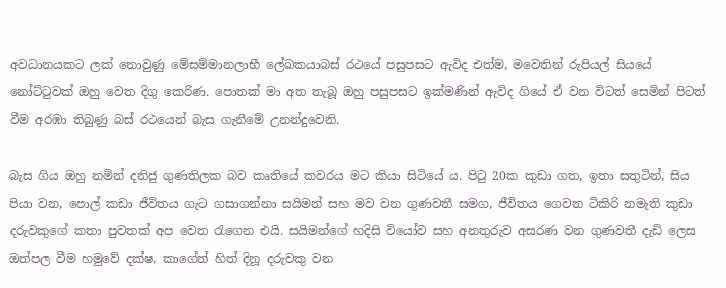අවධානයකට ලක් නොවුණු මේසම්මානලාභී ලේඛකයාබස් රථයේ පසුපසට ඇවිද එත්ම, මවෙතින් රුපියල් සියයේ නෝට්ටුවක් ඔහු වෙත දිගු කෙරිණ. පොතක් මා අත තැබූ ඔහු පසුපසට ඉක්මණින් ඇවිද ගියේ ඒ වන විටත් සෙමින් පිටත් වීම අරඹා තිබුණු බස් රථයෙන් බැස ගැනීමේ උනන්දුවෙනි.

බැස ගිය ඔහු නමින් දනිජු ගුණතිලක බව කෘතියේ කවරය මට කියා සිටියේ ය. පිටු 20ක කුඩා ගත, ඉතා සතුටින්, සිය පියා වන, පොල් කඩා ජීවිතය ගැට ගසාගන්නා සයිමන් සහ මව වන ගුණවතී සමග, ජීවිතය ගෙවන ටිකිරි නමැති කුඩා දරුවකුගේ කතා පුවතක් අප වෙත රැගෙන එයි. සයිමන්ගේ හදිසි වියෝව සහ අනතුරුව අසරණ වන ගුණවතී දැඩි ලෙස ඔත්පල වීම හමුවේ දක්ෂ, කාගේත් හිත් දිනූ දරුවකු වන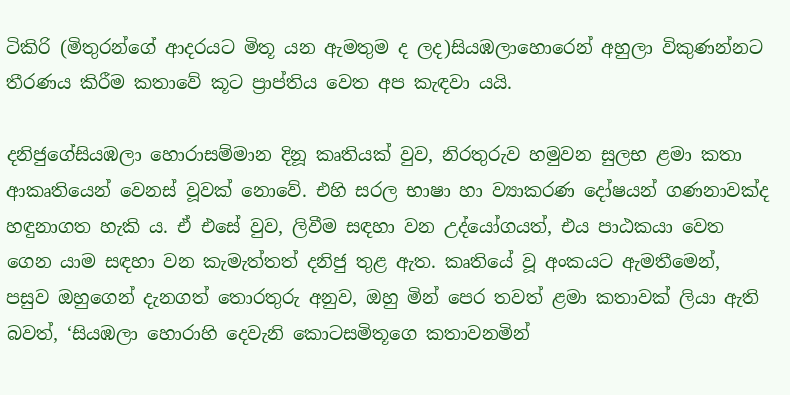ටිකිරි (මිතුරන්ගේ ආදරයට මිතූ යන ඇමතුම ද ලද)සියඹලාහොරෙන් අහුලා විකුණන්නට තීරණය කිරීම කතාවේ කූට ප්‍රාප්තිය වෙත අප කැඳවා යයි.

දනිජුගේසියඹලා හොරාසම්මාන දිනූ කෘතියක් වුව, නිරතුරුව හමුවන සුලභ ළමා කතා ආකෘතියෙන් වෙනස් වූවක් නොවේ. එහි සරල භාෂා හා ව්‍යාකරණ දෝෂයන් ගණනාවක්ද හඳුනාගත හැකි ය. ඒ එසේ වුව, ලිවීම සඳහා වන උද්යෝගයත්, එය පාඨකයා වෙත ගෙන යාම සඳහා වන කැමැත්තත් දනිජු තුළ ඇත. කෘතියේ වූ අංකයට ඇමතීමෙන්, පසුව ඔහුගෙන් දැනගත් තොරතුරු අනුව, ඔහු මින් පෙර තවත් ළමා කතාවක් ලියා ඇති බවත්, ‘සියඹලා හොරාහි දෙවැනි කොටසමිතූගෙ කතාවනමින්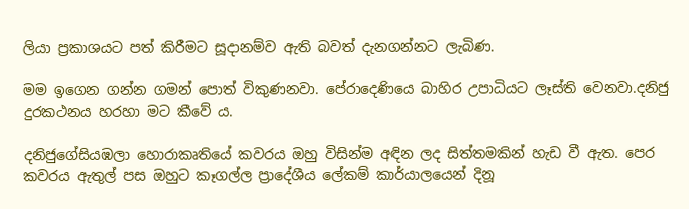ලියා ප්‍රකාශයට පත් කිරීමට සූදානම්ව ඇති බවත් දැනගන්නට ලැබිණ.

මම ඉගෙන ගන්න ගමන් පොත් විකුණනවා. පේරාදෙණියෙ බාහිර උපාධියට ලෑස්ති වෙනවා.දනිජු දුරකථනය හරහා මට කීවේ ය.

දනිජුගේසියඹලා හොරාකෘතියේ කවරය ඔහු විසින්ම අඳින ලද සිත්තමකින් හැඩ වී ඇත. පෙර කවරය ඇතුල් පස ඔහුට කෑගල්ල ප්‍රාදේශීය ලේකම් කාර්යාලයෙන් දිනූ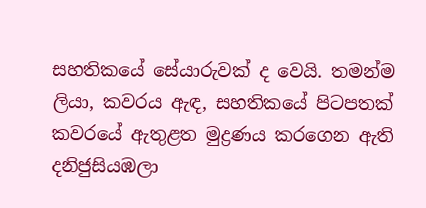සහතිකයේ සේයාරුවක් ද වෙයි. තමන්ම ලියා, කවරය ඇඳ, සහතිකයේ පිටපතක් කවරයේ ඇතුළත මුද්‍රණය කරගෙන ඇති දනිජුසියඹලා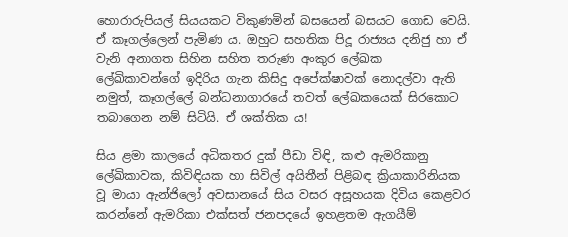හොරාරුපියල් සියයකට විකුණමින් බසයෙන් බසයට ගොඩ වෙයි. ඒ කෑගල්ලෙන් පැමිණ ය. ඔහුට සහතික පිදූ රාජ්‍යය දනිජු හා ඒ වැනි අනාගත සිහින සහිත තරුණ අංකුර ලේඛක ලේඛිකාවන්ගේ ඉදිරිය ගැන කිසිදු අපේක්ෂාවක් නොදල්වා ඇති නමුත්, කෑගල්ලේ බන්ධනාගාරයේ තවත් ලේඛකයෙක් සිරකොට තබාගෙන නම් සිටියි. ඒ ශක්තික ය!

සිය ළමා කාලයේ අධිකතර දුක් පීඩා විඳි, කළු ඇමරිකානු ලේඛිකාවක, කිවිඳියක හා සිවිල් අයිතීන් පිළිබඳ ක්‍රියාකාරිනියක වූ මායා ඇන්ජිලෝ අවසානයේ සිය වසර අසූහයක දිවිය කෙළවර කරන්නේ ඇමරිකා එක්සත් ජනපදයේ ඉහළතම ඇගයීම්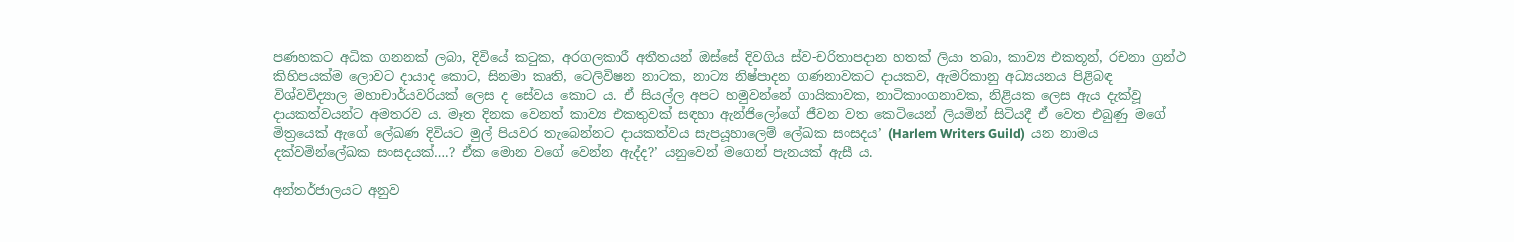පණහකට අධික ගනනක් ලබා, දිවියේ කටුක, අරගලකාරී අතීතයන් ඔස්සේ දිවගිය ස්ව-චරිතාපදාන හතක් ලියා තබා, කාව්‍ය එකතූන්, රචනා ග්‍රන්ථ කිහිපයක්ම ලොවට දායාද කොට, සිනමා කෘති, ටෙලිවිෂන නාටක, නාට්‍ය නිෂ්පාදන ගණනාවකට දායකව, ඇමරිකානු අධ්‍යයනය පිළිබඳ විශ්වවිද්‍යාල මහාචාර්යවරියක් ලෙස ද සේවය කොට ය. ඒ සියල්ල අපට හමුවන්නේ ගායිකාවක, නාටිකාංගනාවක, නිළියක ලෙස ඇය දැක්වූ දායකත්වයන්ට අමතරව ය. මෑත දිනක වෙනත් කාව්‍ය එකතුවක් සඳහා ඇන්ජිලෝගේ ජීවන වත කෙටියෙන් ලියමින් සිටියදී ඒ වෙත එබුණු මගේ මිත්‍රයෙක් ඇගේ ලේඛණ දිවියට මුල් පියවර තැබෙන්නට දායකත්වය සැපයූහාලෙම් ලේඛක සංසදය’ (Harlem Writers Guild)  යන නාමය දක්වමින්ලේඛක සංසදයක්….? ඒක මොන වගේ වෙන්න ඇද්ද?’ යනුවෙන් මගෙන් පැනයක් ඇසී ය.

අන්තර්ජාලයට අනුව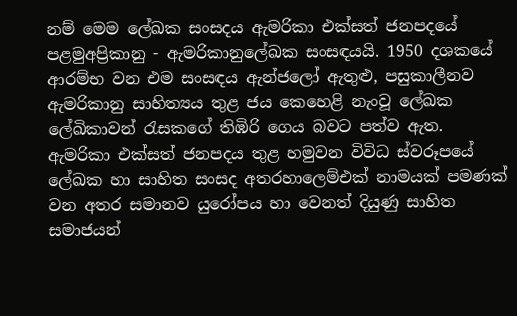නම් මෙම ලේඛක සංසදය ඇමරිකා එක්සත් ජනපදයේ පළමුඅප්‍රිකානු - ඇමරිකානුලේඛක සංසඳයයි. 1950 දශකයේ ආරම්භ වන එම සංසඳය ඇන්ජලෝ ඇතුළු, පසුකාලීනව ඇමරිකානු සාහිත්‍යය තුළ ජය කෙහෙළි නැංවූ ලේඛක ලේඛිකාවන් රැසකගේ තිඹිරි ගෙය බවට පත්ව ඇත. ඇමරිකා එක්සත් ජනපදය තුළ හමුවන විවිධ ස්වරූපයේ ලේඛක හා සාහිත සංසද අතරහාලෙම්එක් නාමයක් පමණක් වන අතර සමානව යුරෝපය හා වෙනත් දියුණු සාහිත සමාජයන්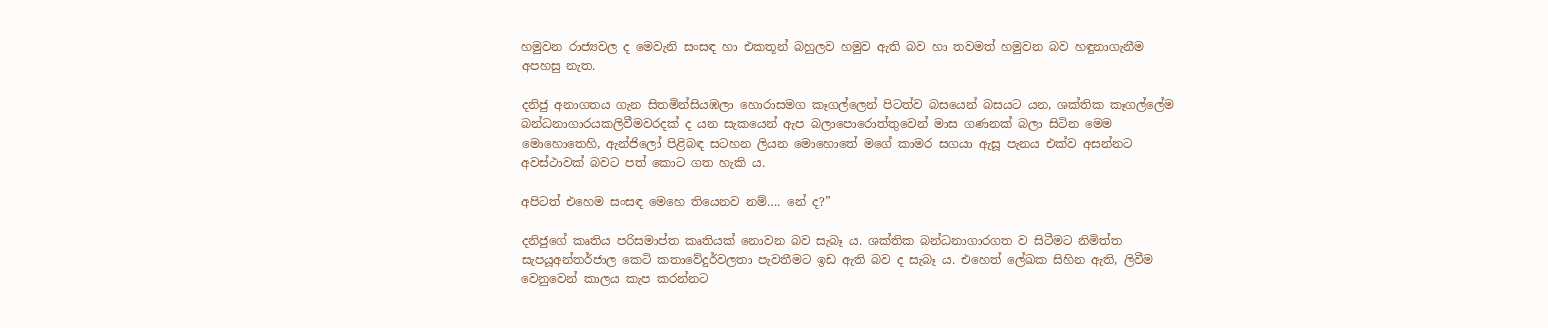හමුවන රාජ්‍යවල ද මෙවැනි සංසඳ හා එකතූන් බහුලව හමුව ඇති බව හා තවමත් හමුවන බව හඳුනාගැනීම අපහසු නැත.

දනිජු අනාගතය ගැන සිතමින්සියඹලා හොරාසමග කෑගල්ලෙන් පිටත්ව බසයෙන් බසයට යන, ශක්තික කෑගල්ලේම බන්ධනාගාරයකලිවීමවරදක් ද යන සැකයෙන් ඇප බලාපොරොත්තුවෙන් මාස ගණනක් බලා සිටින මෙම මොහොතෙහි, ඇන්ජිලෝ පිළිබඳ සටහන ලියන මොහොතේ මගේ කාමර සගයා ඇසූ පැනය එක්ව අසන්නට අවස්ථාවක් බවට පත් කොට ගත හැකි ය.

අපිටත් එහෙම සංසඳ මෙහෙ තියෙනව නම්…. නේ ද?”

දනිජුගේ කෘතිය පරිසමාප්ත කෘතියක් නොවන බව සැබෑ ය. ශක්තික බන්ධනාගාරගත ව සිටීමට නිමිත්ත සැපයූඅන්තර්ජාල කෙටි කතාවේදුර්වලතා පැවතීමට ඉඩ ඇති බව ද සැබෑ ය. එහෙත් ලේඛක සිහින ඇති, ලිවීම වෙනුවෙන් කාලය කැප කරන්නට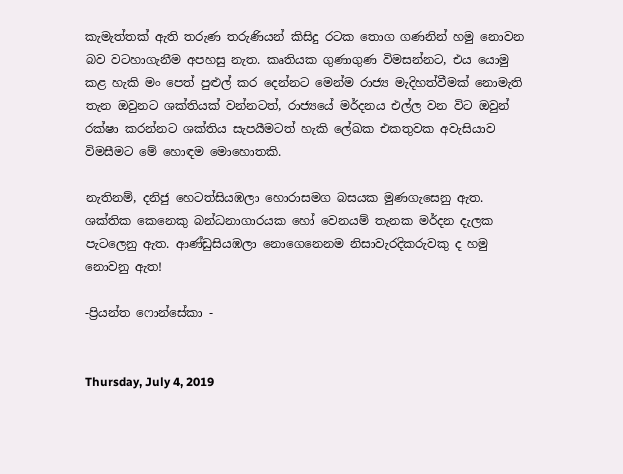කැමැත්තක් ඇති තරුණ තරුණියන් කිසිදු රටක තොග ගණනින් හමු නොවන බව වටහාගැනීම අපහසු නැත. කෘතියක ගුණාගුණ විමසන්නට, එය යොමු කළ හැකි මං පෙත් පුළුල් කර දෙන්නට මෙන්ම රාජ්‍ය මැදිහත්වීමක් නොමැති තැන ඔවුනට ශක්තියක් වන්නටත්, රාජ්‍යයේ මර්දනය එල්ල වන විට ඔවුන් රක්ෂා කරන්නට ශක්තිය සැපයීමටත් හැකි ලේඛක එකතුවක අවැසියාව විමසීමට මේ හොඳම මොහොතකි.

නැතිනම්, දනිජු හෙටත්සියඹලා හොරාසමග බසයක මුණගැසෙනු ඇත. ශක්තික කෙනෙකු බන්ධනාගාරයක හෝ වෙනයම් තැනක මර්දන දැලක පැටලෙනු ඇත. ආණ්ඩුසියඹලා නොගෙනෙනම නිසාවැරදිකරුවකු ද හමු නොවනු ඇත!

-ප්‍රියන්ත ෆොන්සේකා -


Thursday, July 4, 2019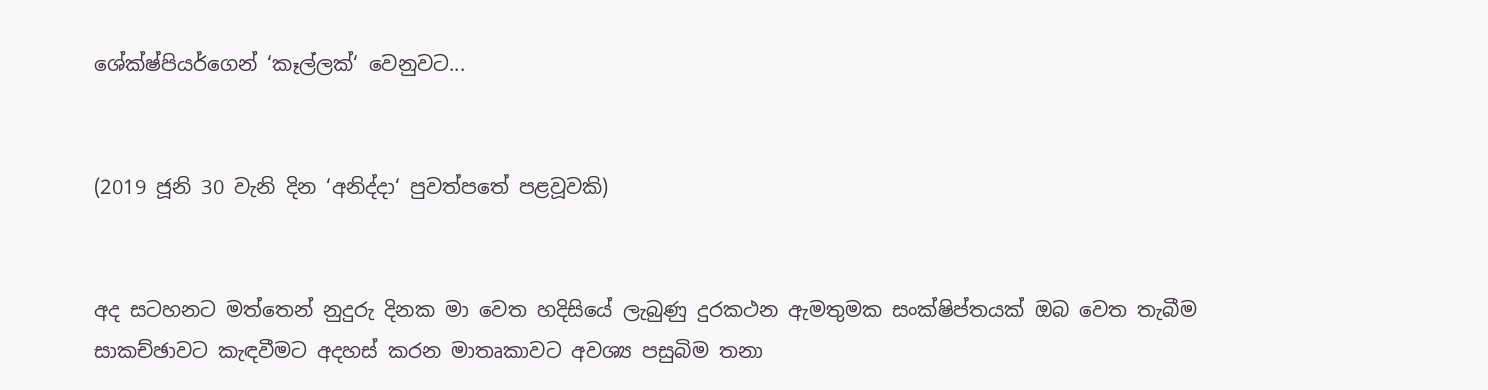ශේක්ෂ්පියර්ගෙන් ‘කෑල්ලක්‘ වෙනුවට...


(2019 ජූනි 30 වැනි දින ‘අනිද්දා‘ පුවත්පතේ පළවූවකි)


අද සටහනට මත්තෙන් නුදුරු දිනක මා වෙත හදිසියේ ලැබුණු දුරකථන ඇමතුමක සංක්ෂිප්තයක් ඔබ වෙත තැබීම සාකච්ඡාවට කැඳවීමට අදහස් කරන මාතෘකාවට අවශ්‍ය පසුබිම තනා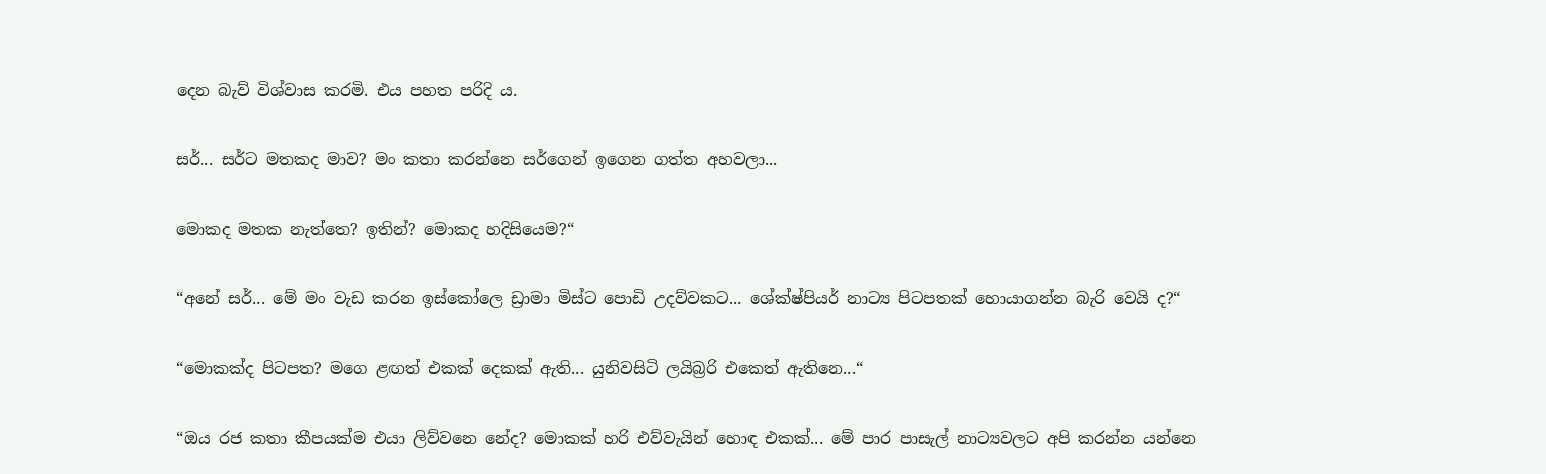දෙන බැව් විශ්වාස කරමි. එය පහත පරිදි ය.

සර්... සර්ට මතකද මාව? මං කතා කරන්නෙ සර්ගෙන් ඉගෙන ගත්ත අහවලා...

මොකද මතක නැත්තෙ? ඉතින්? මොකද හදිසියෙම?“

“අනේ සර්... මේ මං වැඩ කරන ඉස්කෝලෙ ඩ්‍රාමා මිස්ට පොඩි උදව්වකට... ශේක්ෂ්පියර් නාට්‍ය පිටපතක් හොයාගන්න බැරි වෙයි ද?“

“මොකක්ද පිටපත? මගෙ ළඟත් එකක් දෙකක් ඇති... යුනිවසිටි ලයිබ්‍රරි එකෙත් ඇතිනෙ...“

“ඔය රජ කතා කීපයක්ම එයා ලිව්වනෙ නේද? මොකක් හරි එව්වැයින් හොඳ එකක්... මේ පාර පාසැල් නාට්‍යවලට අපි කරන්න යන්නෙ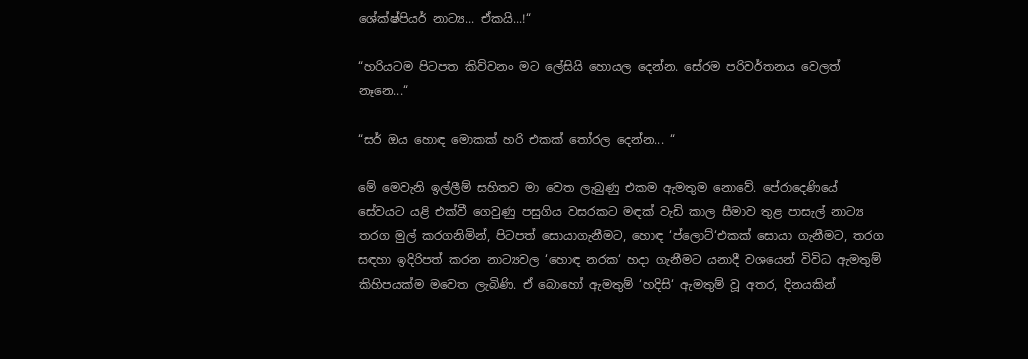ශේක්ෂ්පියර් නාට්‍ය... ඒකයි...!“

“හරියටම පිටපත කිව්වනං මට ලේසියි හොයල දෙන්න. සේරම පරිවර්තනය වෙලත් නෑනෙ...“

“සර් ඔය හොඳ මොකක් හරි එකක් තෝරල දෙන්න... “

මේ මෙවැනි ඉල්ලීම් සහිතව මා වෙත ලැබුණු එකම ඇමතුම නොවේ. පේරාදෙණියේ සේවයට යළි එක්වී ගෙවුණු පසුගිය වසරකට මඳක් වැඩි කාල සීමාව තුළ පාසැල් නාට්‍ය තරග මුල් කරගනිමින්, පිටපත් සොයාගැනීමට, හොඳ ‘ප්ලොට්‘එකක් සොයා ගැනීමට, තරග සඳහා ඉදිරිපත් කරන නාට්‍යවල ‘හොඳ නරක‘ හදා ගැනීමට යනාදී වශයෙන් විවිධ ඇමතුම් කිහිපයක්ම මවෙත ලැබිණි. ඒ බොහෝ ඇමතුම් ‘හදිසි‘ ඇමතුම් වූ අතර, දිනයකින්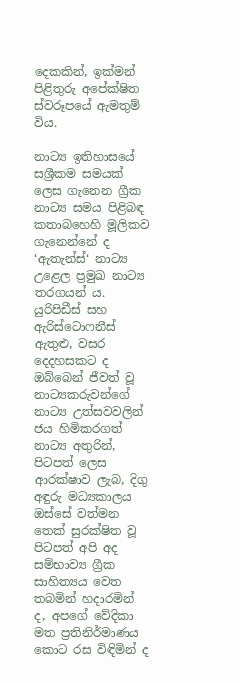දෙකකින්, ඉක්මන් පිළිතුරු අපේක්ෂිත ස්වරූපයේ ඇමතුම් විය.

නාට්‍ය ඉතිහාසයේ සශ්‍රීකම සමයක් ලෙස ගැනෙන ග්‍රීක නාට්‍ය සමය පිළිබඳ කතාබහෙහි මූලිකව ගැනෙන්නේ ද ‘ඇතැන්ස්‘ නාට්‍ය උළෙල ප්‍රමුඛ නාට්‍ය තරගයන් ය. යුරිපිඩීස් සහ ඇරිස්ටොෆනීස් ඇතුළු, වසර දෙදහසකට ද ඔබ්බෙන් ජීවත් වූ නාට්‍යකරුවන්ගේ නාට්‍ය උත්සවවලින් ජය හිමිකරගත් නාට්‍ය අතුරින්, පිටපත් ලෙස ආරක්ෂාව ලැබ, දිගු අඳුරු මධ්‍යකාලය ඔස්සේ වත්මන තෙක් සුරක්ෂිත වූ පිටපත් අපි අද සම්භාව්‍ය ග්‍රීක සාහිත්‍යය වෙත තබමින් හදාරමින් ද, අපගේ වේදිකා මත ප්‍රතිනිර්මාණය කොට රස විඳිමින් ද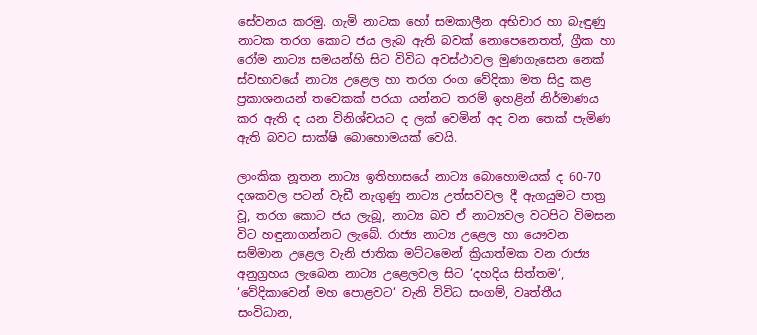සේවනය කරමු. ගැමි නාටක හෝ සමකාලීන අභිචාර හා බැඳුණු නාටක තරග කොට ජය ලැබ ඇති බවක් නොපෙනෙතත්, ග්‍රීක හා රෝම නාට්‍ය සමයන්හි සිට විවිධ අවස්ථාවල මුණගැසෙන නෙක් ස්වභාවයේ නාට්‍ය උළෙල හා තරග රංග වේදිකා මත සිදු කළ ප්‍රකාශනයන් තවෙකක් පරයා යන්නට තරම් ඉහළින් නිර්මාණය කර ඇති ද යන විනිශ්චයට ද ලක් වෙමින් අද වන තෙක් පැමිණ ඇති බවට සාක්ෂි බොහොමයක් වෙයි.

ලාංකික නූතන නාට්‍ය ඉතිහාසයේ නාට්‍ය බොහොමයක් ද 60-70 දශකවල පටන් වැඩී නැගුණු නාට්‍ය උත්සවවල දී ඇගයුමට පාත්‍ර වූ, තරග කොට ජය ලැබූ, නාට්‍ය බව ඒ නාට්‍යවල වටපිට විමසන විට හඳුනාගන්නට ලැබේ. රාජ්‍ය නාට්‍ය උළෙල හා යෞවන සම්මාන උළෙල වැනි ජාතික මට්ටමෙන් ක්‍රියාත්මක වන රාජ්‍ය අනුග්‍රහය ලැබෙන නාට්‍ය උළෙලවල සිට ‘දහදිය සිත්තම‘, ‘වේදිකාවෙන් මහ පොළවට‘ වැනි විවිධ සංගම්, වෘත්තීය සංවිධාන,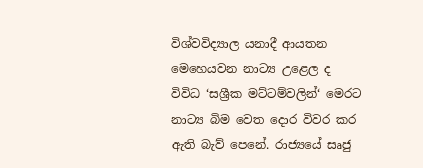විශ්වවිද්‍යාල යනාදී ආයතන මෙහෙයවන නාට්‍ය උළෙල ද විවිධ ‘සශ්‍රීක මට්ටම්වලින්‘ මෙරට නාට්‍ය බිම වෙත දොර විවර කර ඇති බැව් පෙනේ. රාජ්‍යයේ සෘජු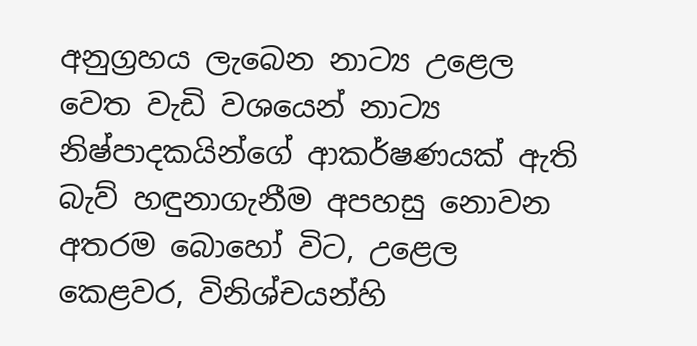අනුග්‍රහය ලැබෙන නාට්‍ය උළෙල වෙත වැඩි වශයෙන් නාට්‍ය නිෂ්පාදකයින්ගේ ආකර්ෂණයක් ඇති බැව් හඳුනාගැනීම අපහසු නොවන අතරම බොහෝ විට, උළෙල කෙළවර, විනිශ්චයන්හි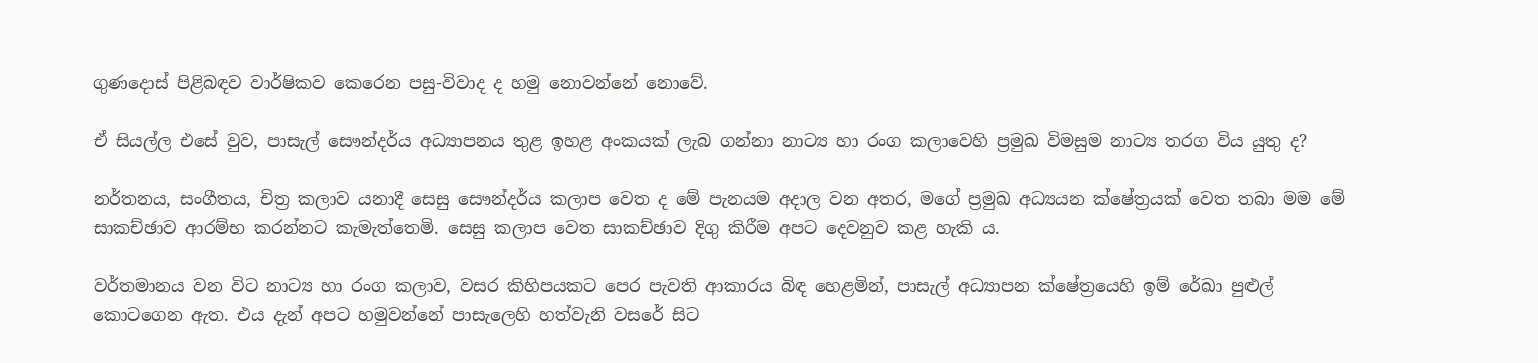ගුණදොස් පිළිබඳව වාර්ෂිකව කෙරෙන පසු-විවාද ද හමු නොවන්නේ නොවේ.

ඒ සියල්ල එසේ වුව, පාසැල් සෞන්දර්ය අධ්‍යාපනය තුළ ඉහළ අංකයක් ලැබ ගන්නා නාට්‍ය හා රංග කලාවෙහි ප්‍රමුඛ විමසුම නාට්‍ය තරග විය යුතු ද?

නර්තනය, සංගීතය, චිත්‍ර කලාව යනාදී සෙසු සෞන්දර්ය කලාප වෙත ද මේ පැනයම අදාල වන අතර, මගේ ප්‍රමුඛ අධ්‍යයන ක්ෂේත්‍රයක් වෙත තබා මම මේ සාකච්ඡාව ආරම්භ කරන්නට කැමැත්තෙමි. සෙසු කලාප වෙත සාකච්ඡාව දිගු කිරීම අපට දෙවනුව කළ හැකි ය.

වර්තමානය වන විට නාට්‍ය හා රංග කලාව, වසර කිහිපයකට පෙර පැවති ආකාරය බිඳ හෙළමින්, පාසැල් අධ්‍යාපන ක්ෂේත්‍රයෙහි ඉම් රේඛා පුළුල් කොටගෙන ඇත. එය දැන් අපට හමුවන්නේ පාසැලෙහි හත්වැනි වසරේ සිට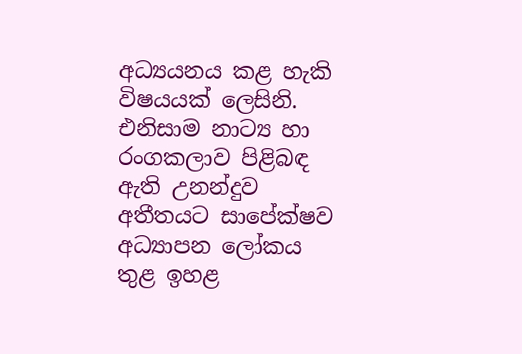අධ්‍යයනය කළ හැකි විෂයයක් ලෙසිනි. එනිසාම නාට්‍ය හා රංගකලාව පිළිබඳ ඇති උනන්දුව අතීතයට සාපේක්ෂව අධ්‍යාපන ලෝකය තුළ ඉහළ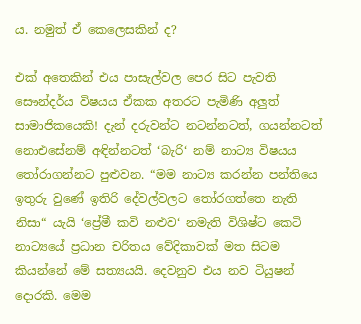ය. නමුත් ඒ කෙලෙසකින් ද?

එක් අතෙකින් එය පාසැල්වල පෙර සිට පැවති සෞන්දර්ය විෂයය ඒකක අතරට පැමිණි අලුත් සාමාජිකයෙකි! දැන් දරුවන්ට නටන්නටත්, ගයන්නටත් නොඑසේනම් අඳින්නටත් ‘බැරි‘ නම් නාට්‍ය විෂයය තෝරාගන්නට පුළුවන. “මම නාට්‍ය කරන්න පන්තියෙ ඉතුරු වුණේ ඉතිරි දේවල්වලට තෝරගත්තෙ නැති නිසා“ යැයි ‘ප්‍රේමී කවි නළුව‘ නමැති විශිෂ්ට කෙටි නාට්‍යයේ ප්‍රධාන චරිතය වේදිකාවක් මත සිටම කියන්නේ මේ සත්‍යයයි. දෙවනුව එය නව ටියුෂන් දොරකි. මෙම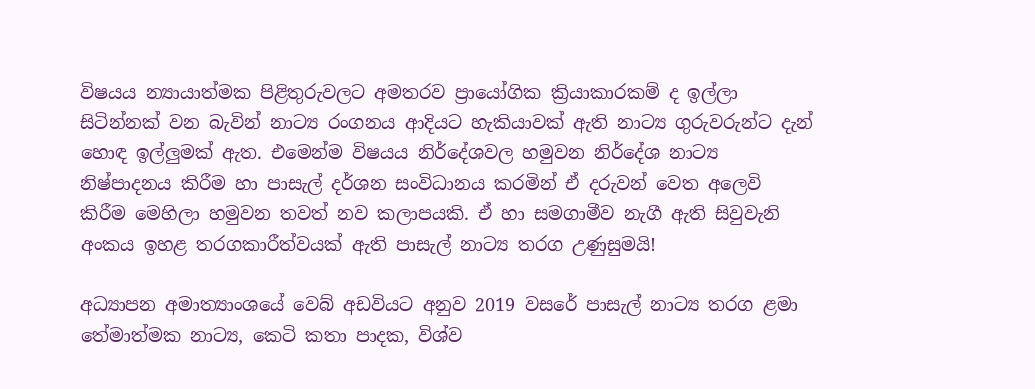විෂයය න්‍යායාත්මක පිළිතුරුවලට අමතරව ප්‍රායෝගික ක්‍රියාකාරකම් ද ඉල්ලා සිටින්නක් වන බැවින් නාට්‍ය රංගනය ආදියට හැකියාවක් ඇති නාට්‍ය ගුරුවරුන්ට දැන් හොඳ ඉල්ලුමක් ඇත. එමෙන්ම විෂයය නිර්දේශවල හමුවන නිර්දේශ නාට්‍ය නිෂ්පාදනය කිරීම හා පාසැල් දර්ශන සංවිධානය කරමින් ඒ දරුවන් වෙත අලෙවි කිරීම මෙහිලා හමුවන තවත් නව කලාපයකි. ඒ හා සමගාමීව නැගී ඇති සිවුවැනි අංකය ඉහළ තරගකාරීත්වයක් ඇති පාසැල් නාට්‍ය තරග උණුසුමයි!

අධ්‍යාපන අමාත්‍යාංශයේ වෙබ් අඩවියට අනුව 2019 වසරේ පාසැල් නාට්‍ය තරග ළමා තේමාත්මක නාට්‍ය, කෙටි කතා පාදක, විශ්ව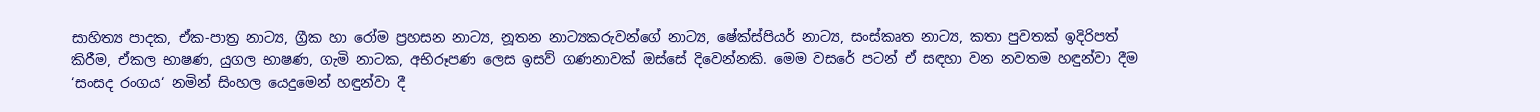සාහිත්‍ය පාදක, ඒක-පාත්‍ර නාට්‍ය, ග්‍රීක හා රෝම ප්‍රහසන නාට්‍ය, නූතන නාට්‍යකරුවන්ගේ නාට්‍ය, ෂේක්ස්පියර් නාට්‍ය, සංස්කෘත නාට්‍ය, කතා පුවතක් ඉදිරිපත් කිරීම, ඒකල භාෂණ, යුගල භාෂණ, ගැමි නාටක, අභිරූපණ ලෙස ඉසව් ගණනාවක් ඔස්සේ දිවෙන්නකි. මෙම වසරේ පටන් ඒ සඳහා වන නවතම හඳුන්වා දීම ‘සංසද රංගය‘ නමින් සිංහල යෙදුමෙන් හඳුන්වා දී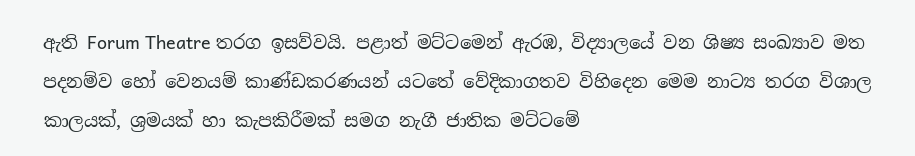ඇති Forum Theatre තරග ඉසව්වයි. පළාත් මට්ටමෙන් ඇරඹ, විද්‍යාලයේ වන ශිෂ්‍ය සංඛ්‍යාව මත පදනම්ව හෝ වෙනයම් කාණ්ඩකරණයන් යටතේ වේදිකාගතව විහිදෙන මෙම නාට්‍ය තරග විශාල කාලයක්, ශ්‍රමයක් හා කැපකිරීමක් සමග නැගී ජාතික මට්ටමේ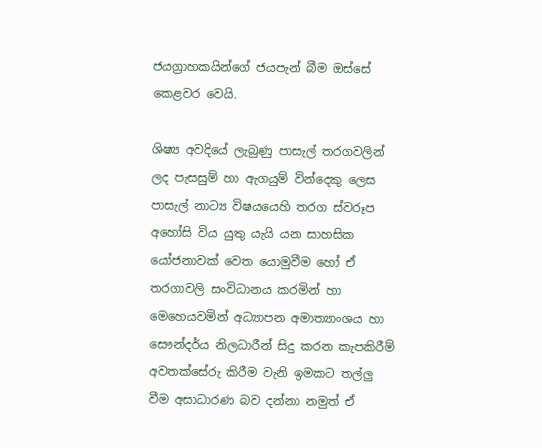ජයග්‍රාහකයින්ගේ ජයපැන් බීම ඔස්සේ කෙළවර වෙයි.

ශිෂ්‍ය අවදියේ ලැබුණු පාසැල් තරගවලින් ලද පැසසුම් හා ඇගයුම් වින්දෙකු ලෙස පාසැල් නාට්‍ය විෂයයෙහි තරග ස්වරූප අහෝසි විය යුතු යැයි යන සාහසික යෝජනාවක් වෙත යොමුවීම හෝ ඒ තරගාවලි සංවිධානය කරමින් හා මෙහෙයවමින් අධ්‍යාපන අමාත්‍යාංශය හා සෞන්දර්ය නිලධාරීන් සිදු කරන කැපකිරීම් අවතක්සේරු කිරීම වැනි ඉමකට තල්ලු වීම අසාධාරණ බව දන්නා නමුත් ඒ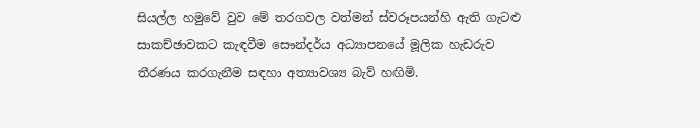සියල්ල හමුවේ වුව මේ තරගවල වත්මන් ස්වරූපයන්හි ඇති ගැටළු සාකච්ඡාවකට කැඳවීම සෞන්දර්ය අධ්‍යාපනයේ මූලික හැඩරුව තීරණය කරගැනීම සඳහා අත්‍යාවශ්‍ය බැව් හඟිමි.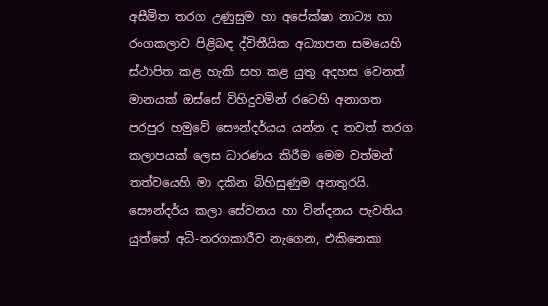අසීමිත තරග උණුසුම හා අපේක්ෂා නාට්‍ය හා රංගකලාව පිළිබඳ ද්විතීයික අධ්‍යාපන සමයෙහි ස්ථාපිත කළ හැකි සහ කළ යුතු අදහස වෙනත් මානයක් ඔස්සේ විහිදුවමින් රටෙහි අනාගත පරපුර හමුවේ සෞන්දර්යය යන්න ද තවත් තරග කලාපයක් ලෙස ධාරණය කිරීම මෙම වත්මන් තත්වයෙහි මා දකින බිහිසුණුම අනතුරයි. සෞන්දර්ය කලා සේවනය හා වින්දනය පැවතිය යුත්තේ අධි-තරගකාරීව නැගෙන, එකිනෙකා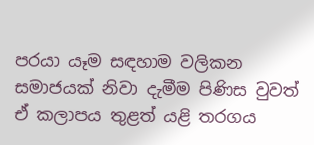පරයා යෑම සඳහාම වලිකන සමාජයක් නිවා දැමීම පිණිස වුවත් ඒ කලාපය තුළත් යළි තරගය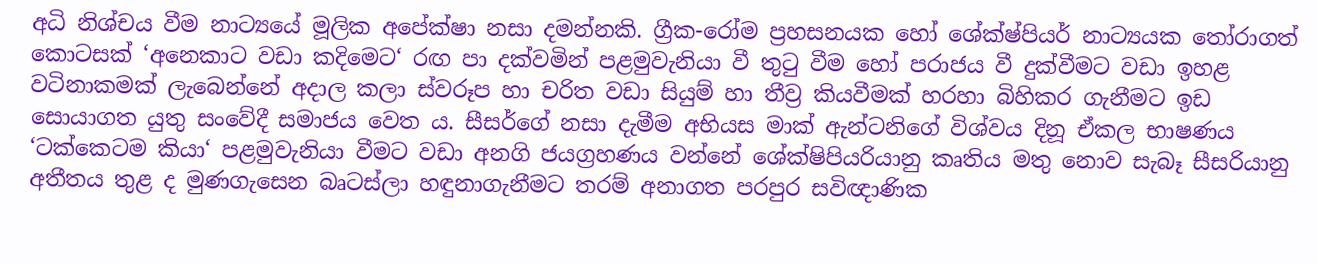අධි නිශ්චය වීම නාට්‍යයේ මූලික අපේක්ෂා නසා දමන්නකි. ග්‍රීක-රෝම ප්‍රහසනයක හෝ ශේක්ෂ්පියර් නාට්‍යයක තෝරාගත් කොටසක් ‘අනෙකාට වඩා කදිමෙට‘ රඟ පා දක්වමින් පළමුවැනියා වී තුටු වීම හෝ පරාජය වී දුක්වීමට වඩා ඉහළ වටිනාකමක් ලැබෙන්නේ අදාල කලා ස්වරූප හා චරිත වඩා සියුම් හා තීව්‍ර කියවීමක් හරහා බිහිකර ගැනීමට ඉඩ සොයාගත යුතු සංවේදී සමාජය වෙත ය. සීසර්ගේ නසා දැමීම අභියස මාක් ඇන්ටනිගේ විශ්වය දිනූ ඒකල භාෂණය ‘ටක්කෙටම කියා‘ පළමුවැනියා වීමට වඩා අනගි ජයග්‍රහණය වන්නේ ශේක්ෂිපියරියානු කෘතිය මතු නොව සැබෑ සීසරියානු අතීතය තුළ ද මුණගැසෙන බෘටස්ලා හඳුනාගැනීමට තරම් අනාගත පරපුර සවිඥාණික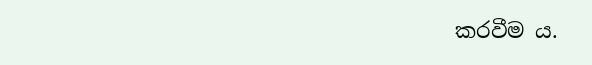කරවීම ය.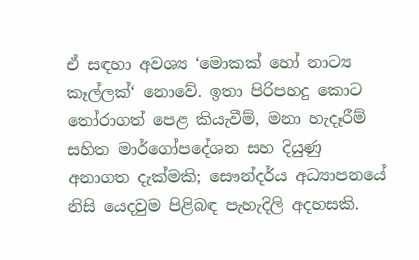ඒ සඳහා අවශ්‍ය ‘මොකක් හෝ නාට්‍ය කෑල්ලක්‘ නොවේ. ඉතා පිරිපහදු කොට තෝරාගත් පෙළ කියැවීම්, මනා හැදෑරීම් සහිත මාර්ගෝපදේශන සහ දියුණු අනාගත දැක්මකි; සෞන්දර්ය අධ්‍යාපනයේ නිසි යෙදවුම පිළිබඳ පැහැදිලි අදහසකි.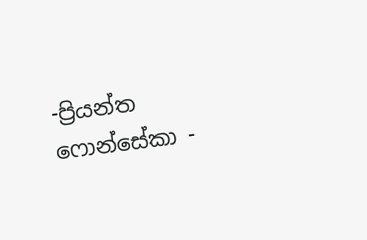-ප්‍රියන්ත ෆොන්සේකා -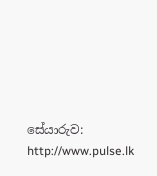සේයාරුව: http://www.pulse.lk